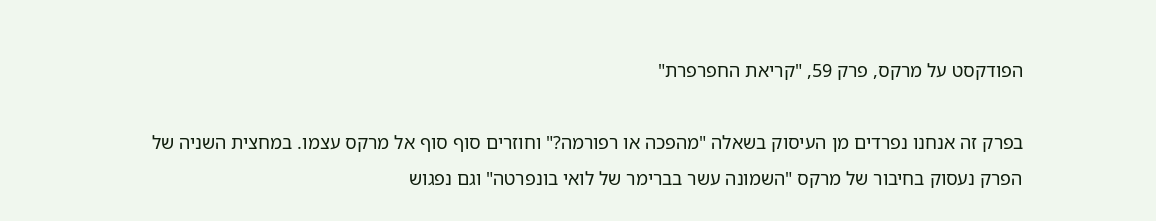הפודקסט על מרקס, פרק 59, "קריאת החפרפרת"

בפרק זה אנחנו נפרדים מן העיסוק בשאלה "מהפכה או רפורמה?" וחוזרים סוף סוף אל מרקס עצמו. במחצית השניה של הפרק נעסוק בחיבור של מרקס "השמונה עשר בברימר של לואי בונפרטה" וגם נפגוש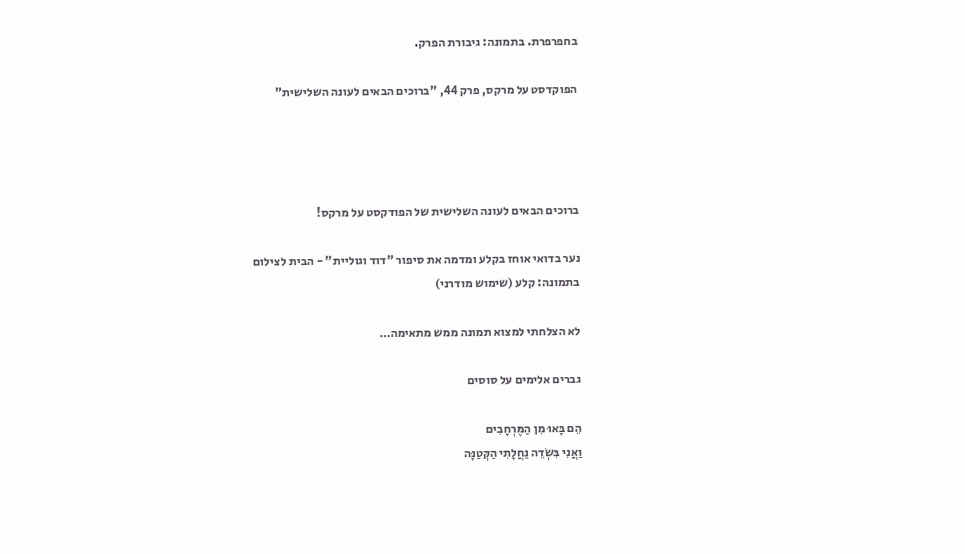בחפרפרת. בתמונה: גיבורת הפרק.

הפוקדסט על מרקס, פרק 44, "ברוכים הבאים לעונה השלישית"




ברוכים הבאים לעונה השלישית של הפודקסט על מרקס!

נער בדואי אוחז בקלע ומדמה את סיפור "דוד וגוליית" - הבית לצילום
בתמונה: קלע (שימוש מודרני)

לא הצלחתי למצוא תמונה ממש מתאימה…

גברים אלימים על סוסים

הֵם בָּאוּ מִן הַמֶּרְחָבִים
וַאֲנִי בִּשְׂדֵה נַחֲלָתִי הַקְּטַנָּה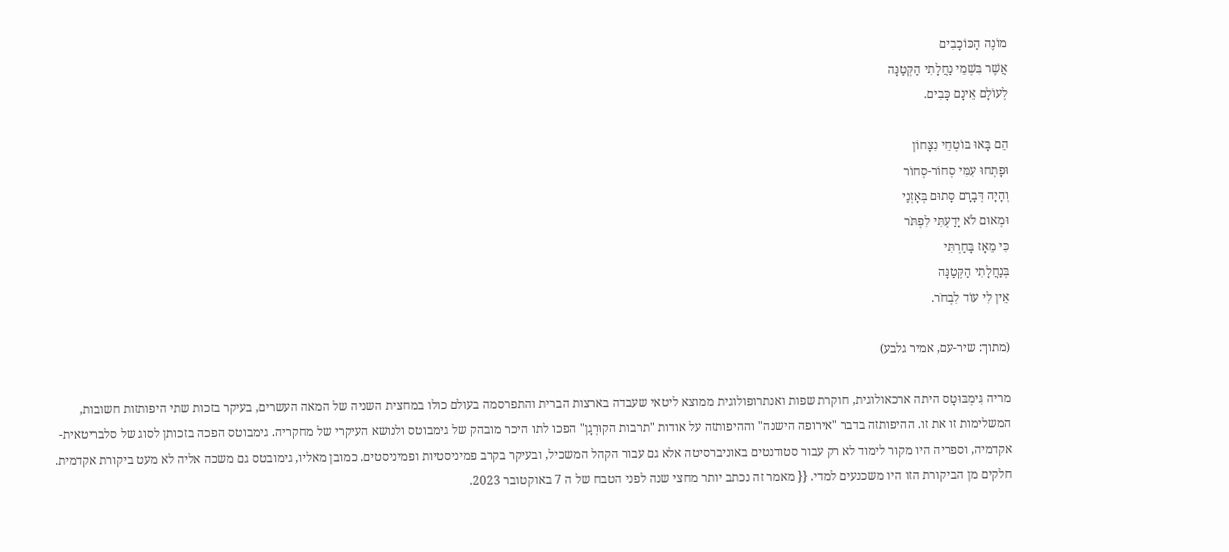מוֹנֶה הַכּוֹכָבִים
אֲשֶׁר בִּשְׁמֵי נַחֲלָתִי הַקְּטַנָּה
לְעוֹלָם אֵינָם כָּבִים.

הֵם בָּאוּ בּוֹטְחֵי נִצָּחוֹן
וּפָתְחוּ עִמִּי סְחוֹר-סְחוֹר
וְהָיָה דְּבָרָם סָתוּם בְּאָזְנַי
וּמְאוּם לֹא יָדַעְתִּי לִפְתֹּר
כִּי מֵאָז בָּחַרְתִּי
בְּנַחֲלָתִי הַקְּטַנָּה
אֵין לִי עוֹד לִבְחֹר.

(מתוך: שיר-עם, אמיר גלבע)

מריה גִּימְבּוּטָס היתה ארכאולוגית, חוקרת שפות ואנתרופולוגית ממוצא ליטאי שעבדה בארצות הברית והתפרסמה בעולם כולו במחצית השניה של המאה העשרים, בעיקר בזכות שתי היפותזות חשובות, המשלימות זו את זו. ההיפותזה בדבר "אירופה הישנה" וההיפותזה על אודות "תרבות הקוּרְגָן" הפכו לתו היכר מובהק של גימבוטס ולנושא העיקרי של מחקריה. גימבוטס הפכה בזכותן לסוג של סלבריטאית-אקדמיה, וספריה היו מקור לימוד לא רק עבור סטודנטים באוניברסיטה אלא גם עבור הקהל המשכיל, ובעיקר בקרב פמיניסטיות ופמיניסטים. כמובן מאליו, גימובטס גם משכה אליה לא מעט ביקורת אקדמית. חלקים מן הביקורת הזו היו משכנעים למדי. {{ מאמר זה נכתב יותר מחצי שנה לפני הטבח של ה 7 באוקטובר 2023.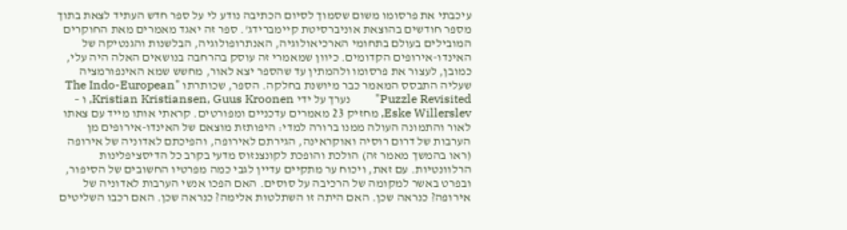עיכבתי את פרסומו משום שסמוך לסיום הכתיבה נודע לי על ספר חדש העתיד לצאת בתוך מספר חודשים בהוצאת אוניברסיטת קיימברידג'. ספר זה יאגד מאמרים מאת החוקרים המובילים בעולם בתחומי הארכיאולוגיה, האנתרופולוגיה, הבלשנות והגנטיקה של האינדו-אירופים הקדומים. כיוון שמאמרי זה עוסק בהרחבה בנושאים האלה היה עלי, כמובן, לעצור את פרסומו ולהמתין עד שהספר יצא לאור, מחשש שמא האינפורמציה שעליה התבסס המאמר כבר מיושנת בחלקה. הספר, שכותרתו "The Indo-European Puzzle Revisited"        נערך על ידי Kristian Kristiansen, Guus Kroonen, ו – Eske Willerslev, מחזיק 23 מאמרים עדכניים ומפורטים. קראתי אותו מייד עם צאתו לאור והתמונה העולה ממנו ברורה למדי: היפותזת מוצאם של האינדו-אירופים מן הערבות של דרום רוסיה ואוקראינה, הגירתם לאירופה, והפיכתם לאדוניה של אירופה (ראו בהמשך מאמר זה) הולכת והופכת לקונצנזוס מדעי בקרב כל הדיסציפלינות הרלוונטיות. עם זאת, ויכוח ער מתקיים עדיין לגבי כמה מפרטיו החשובים של הסיפור, ובפרט באשר למקומה של הרכיבה על סוסים. האם הפכו אנשי הערבות לאדוניה של אירופה? כנראה שכן. האם היתה זו השתלטות אלימה? כנראה שכן. האם רכבו השליטים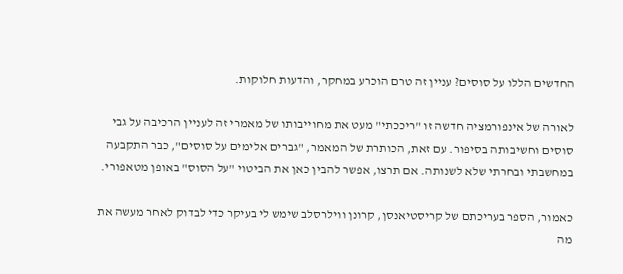החדשים הללו על סוסים? עניין זה טרם הוכרע במחקר, והדעות חלוקות.

לאורה של אינפורמציה חדשה זו "ריככתי" מעט את מחוייבותו של מאמרי זה לעניין הרכיבה על גבי סוסים וחשיבותה בסיפור. עם זאת, הכותרת של המאמר, "גברים אלימים על סוסים", כבר התקבעה במחשבתי ובחרתי שלא לשנותה. אם תרצו, אפשר להבין כאן את הביטוי "על הסוס" באופן מטאפורי.

כאמור, הספר בעריכתם של קריסטיאנסן, קרונן ווילרסלב שימש לי בעיקר כדי לבדוק לאחר מעשה את מה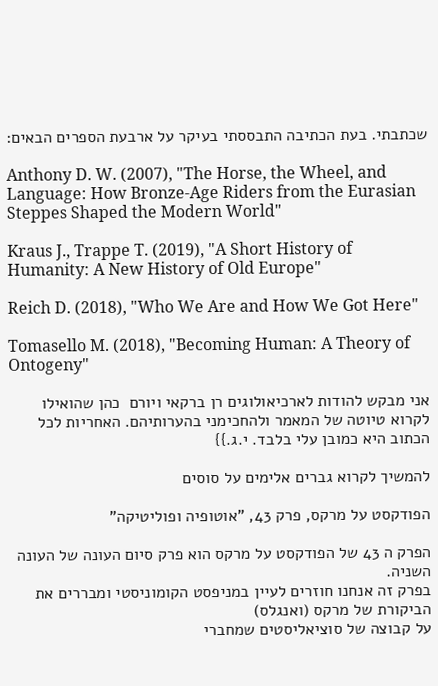שכתבתי. בעת הכתיבה התבססתי בעיקר על ארבעת הספרים הבאים:

Anthony D. W. (2007), "The Horse, the Wheel, and Language: How Bronze-Age Riders from the Eurasian Steppes Shaped the Modern World"

Kraus J., Trappe T. (2019), "A Short History of Humanity: A New History of Old Europe"

Reich D. (2018), "Who We Are and How We Got Here"

Tomasello M. (2018), "Becoming Human: A Theory of Ontogeny"

אני מבקש להודות לארכיאולוגים רן ברקאי ויורם  כהן שהואילו לקרוא טיוטה של המאמר ולהחכימני בהערותיהם. האחריות לכל הכתוב היא כמובן עלי בלבד. י.ג.}}

להמשיך לקרוא גברים אלימים על סוסים

הפודקסט על מרקס, פרק 43, "אוטופיה ופוליטיקה"

הפרק ה 43 של הפודקסט על מרקס הוא פרק סיום העונה של העונה השניה.
בפרק זה אנחנו חוזרים לעיין במניפסט הקומוניסטי ומבררים את הביקורת של מרקס (ואנגלס)
על קבוצה של סוציאליסטים שמחברי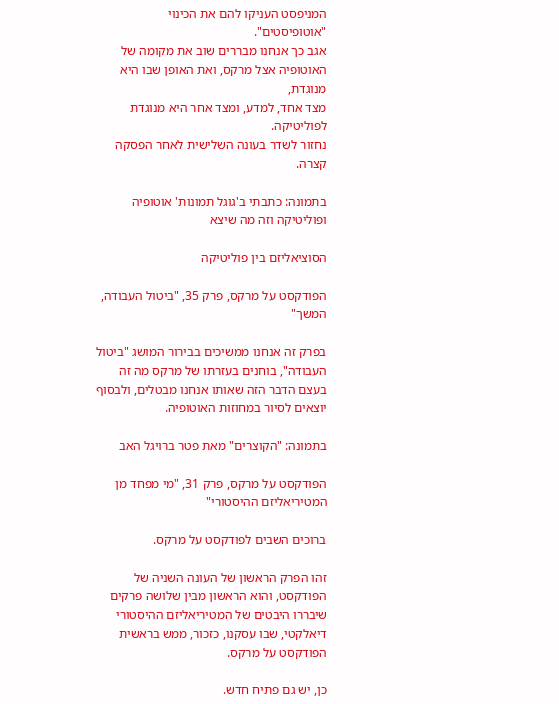המניפסט העניקו להם את הכינוי "אוטופיסטים".
אגב כך אנחנו מבררים שוב את מקומה של האוטופיה אצל מרקס, ואת האופן שבו היא מנוגדת,
מצד אחד, למדע, ומצד אחר היא מנוגדת לפוליטיקה.
נחזור לשדר בעונה השלישית לאחר הפסקה קצרה.

בתמונה: כתבתי ב'גוגל תמונות' אוטופיה ופוליטיקה וזה מה שיצא

הסוציאליזם בין פוליטיקה

הפודקסט על מרקס, פרק 35, "ביטול העבודה, המשך"

בפרק זה אנחנו ממשיכים בבירור המושג "ביטול העבודה", בוחנים בעזרתו של מרקס מה זה בעצם הדבר הזה שאותו אנחנו מבטלים, ולבסוף יוצאים לסיור במחוזות האוטופיה.

בתמונה: "הקוצרים" מאת פטר ברויגל האב

הפודקסט על מרקס, פרק 31, "מי מפחד מן המטיריאליזם ההיסטורי"

ברוכים השבים לפודקסט על מרקס.

זהו הפרק הראשון של העונה השניה של הפודקסט, והוא הראשון מבין שלושה פרקים שיבררו היבטים של המטיריאליזם ההיסטורי דיאלקטי, שבו עסקנו, כזכור, ממש בראשית הפודקסט על מרקס.

כן, יש גם פתיח חדש.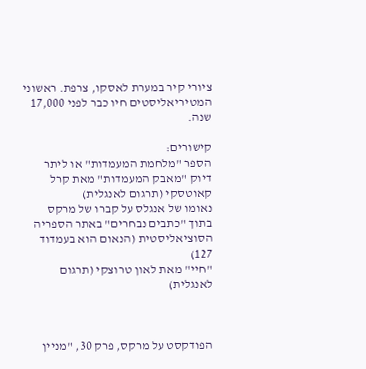ציורי קיר במערת לאסקו, צרפת. ראשוני המטיריאליסטים חיו כבר לפני 17,000 שנה.

קישורים:
הספר "מלחמת המעמדות" או ליתר דיוק "מאבק המעמדות" מאת קרל קאוטסקי (תרגום לאנגלית)
נאומו של אנגלס על קברו של מרקס בתוך "כתבים נבחרים" באתר הספריה הסוציאליסטית (הנאום הוא בעמדוד 127)
"חיי" מאת לאון טרוצקי (תרגום לאנגלית)



הפודקסט על מרקס, פרק 30, "מניין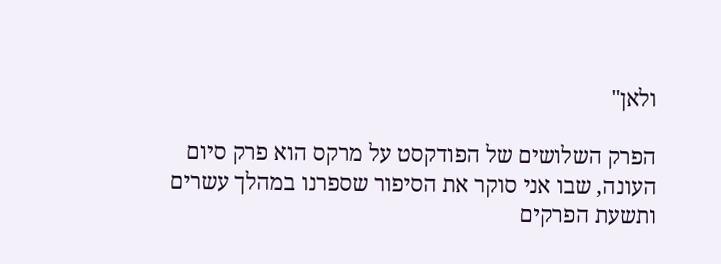ולאן"

הפרק השלושים של הפודקסט על מרקס הוא פרק סיום העונה, שבו אני סוקר את הסיפור שספרנו במהלך עשרים ותשעת הפרקים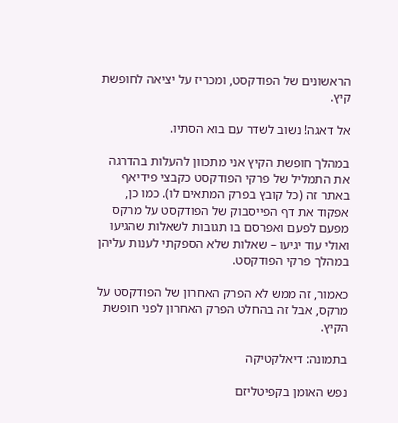הראשונים של הפודקסט, ומכריז על יציאה לחופשת קיץ.

אל דאגה! נשוב לשדר עם בוא הסתיו.

במהלך חופשת הקיץ אני מתכוון להעלות בהדרגה את התמליל של פרקי הפודקסט כקבצי פידיאף באתר זה (כל קובץ בפרק המתאים לו). כמו כן, אפקוד את דף הפייסבוק של הפודקסט על מרקס מפעם לפעם ואפרסם בו תגובות לשאלות שהגיעו ואולי עוד יגיעו – שאלות שלא הספקתי לענות עליהן במהלך פרקי הפודקסט.

כאמור, זה ממש לא הפרק האחרון של הפודקסט על מרקס, אבל זה בהחלט הפרק האחרון לפני חופשת הקיץ.

בתמונה: דיאלקטיקה

נפש האומן בקפיטליזם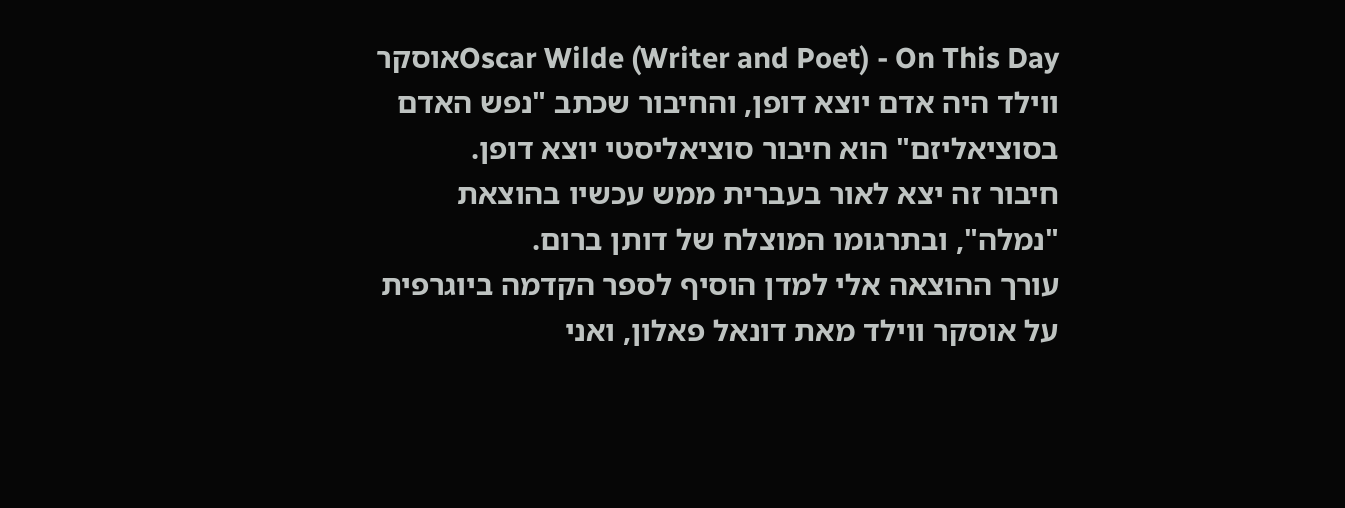Oscar Wilde (Writer and Poet) - On This Dayאוסקר ווילד היה אדם יוצא דופן, והחיבור שכתב "נפש האדם בסוציאליזם" הוא חיבור סוציאליסטי יוצא דופן.
חיבור זה יצא לאור בעברית ממש עכשיו בהוצאת "נמלה", ובתרגומו המוצלח של דותן ברום.
עורך ההוצאה אלי למדן הוסיף לספר הקדמה ביוגרפית על אוסקר ווילד מאת דונאל פאלון, ואני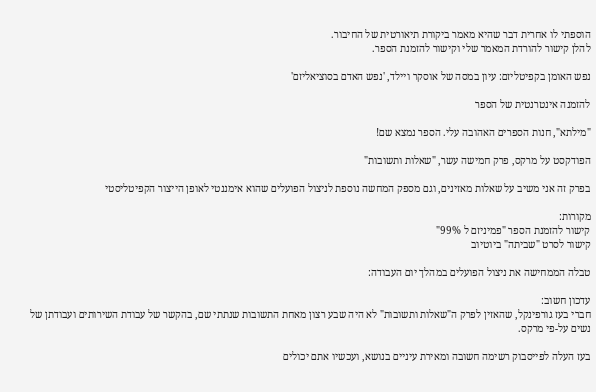הוספתי לו אחרית דבר שהיא מאמר ביקורת תיאורטית של החיבור.
להלן קישור להורדת המאמר שלי וקישור להזמנת הספר.

נפש האומן בקפיטליזם: עיון במסה של אוסקר ויילד, 'נפש האדם בסוציאליזם'

להזמנה אינטרנטית של הספר

"מילתא", חנות הספרים האהובה עלי. הספר נמצא שם!

הפודקסט על מרקס, פרק חמישה עשר, "שאלות ותשובות"

בפרק זה אני משיב על שאלות מאזינים, וגם מספק המחשה נוספת לניצול הפועלים שהוא אימננטי לאופן הייצור הקפיטליסטי

מקורות:
קישור להזמנת הספר "פמיניזם ל 99%"
קישור לסרט "שביתה" ביוטיוב

טבלה הממחישה את ניצול הפועלים במהלך יום העבודה:

עדכון חשוב:
חברי בעז גורפינקל, שהאזין לפרק ה"שאלות ותשובות" לא היה שבע רצון מאחת התשובות שנתתי שם, בהקשר של עבודת השירותים ועבודתן של נשים על-פי מרקס.

בעז העלה לפייסבוק רשימה חשובה ומאירת עיניים בנושא, ועכשיו אתם יכולים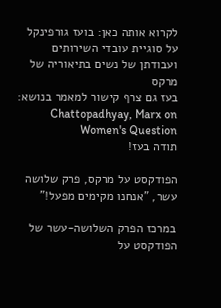לקרוא אותה כאן: בועז גורפינקל על סוגיית עובדי השירותים ועבודתן של נשים בתיאוריה של מרקס
בעז גם צרף קישור למאמר בנושא: Chattopadhyay, Marx on Women's Question
תודה בעז!

הפודקסט על מרקס, פרק שלושה עשר, "אנחנו מקימים מפעל!"

במרכז הפרק השלושה-עשר של הפודקסט על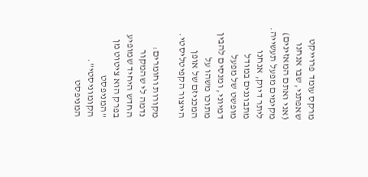מרקס עומד פרוייקט שאפתני, שבו אנחנו (אני ואתם המאזינים) מקימים מפעל תעשייה. ליתר דיוק, אנחנו מתבוננים במודל מופשט של מפעל דמיוני, ומנסים להבין מתוכו משהו על המכניזם של אופן הייצור הקפיטליסטי.

מקורות וחומרים:
נדמה לי שהמקור החדש היחיד שמופיע בפרק הוא ציטוט מן "המניפסט הקומוניסטי". המניפסט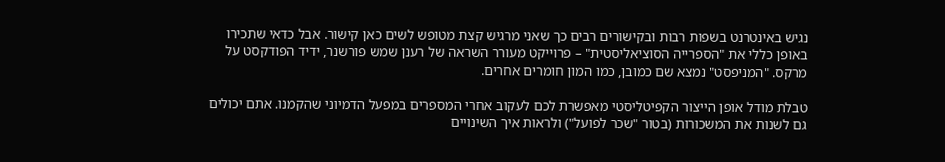נגיש באינטרנט בשפות רבות ובקישורים רבים כך שאני מרגיש קצת מטופש לשים כאן קישור. אבל כדאי שתכירו באופן כללי את "הספרייה הסוציאליסטית" – פרוייקט מעורר השראה של רענן שמש פורשנר, ידיד הפודקסט על מרקס. "המניפסט" נמצא שם כמובן, כמו המון חומרים אחרים.

טבלת מודל אופן הייצור הקפיטליסטי מאפשרת לכם לעקוב אחרי המספרים במפעל הדמיוני שהקמנו. אתם יכולים גם לשנות את המשכורות (בטור "שכר לפועל") ולראות איך השינויים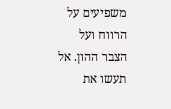משפיעים על הרווח ועל הצבר ההון. אל תעשו את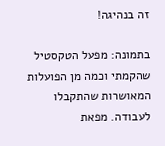זה בנהיגה!

בתמונה: מפעל הטקסטיל שהקמתי וכמה מן הפועלות המאושרות שהתקבלו לעבודה. מפאת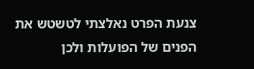צנעת הפרט נאלצתי לטשטש את הפנים של הפועלות ולכן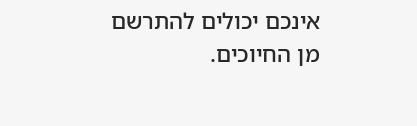אינכם יכולים להתרשם מן החיוכים.